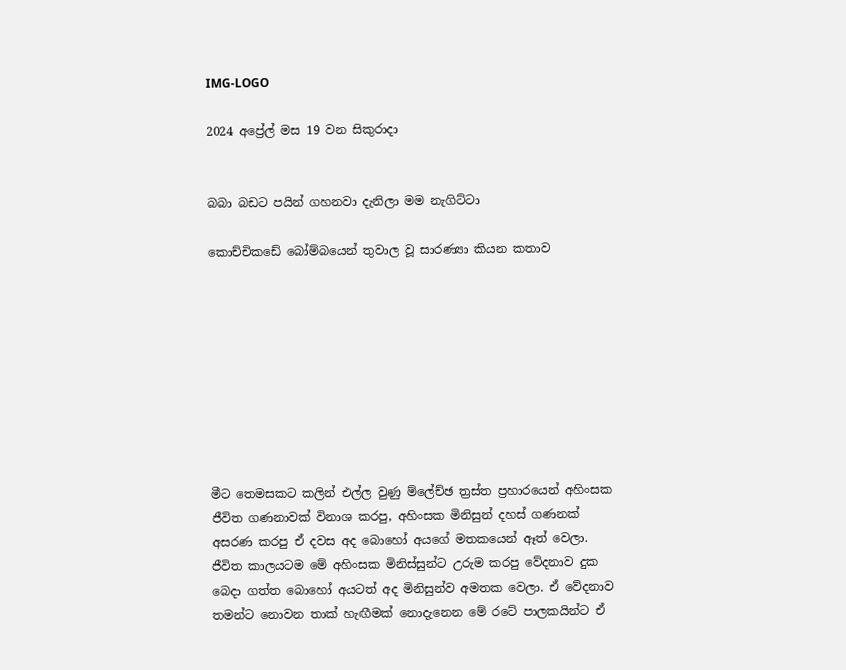IMG-LOGO

2024 අප්‍රේල් මස 19 වන සිකුරාදා


බබා බඩට පයින් ගහනවා දැනිලා මම නැගිට්ටා

කොච්චිකඩේ බෝම්බයෙන් තුවාල වූ සාරණ්‍යා කියන කතාව









මීට තෙමසකට කලින් එල්ල වුණු ම්ලේච්ඡ ත්‍රස්ත ප්‍රහාරයෙන් අහිංසක ජීවිත ගණනාවක් විනාශ කරපු, අහිංසක මිනිසුන් දහස් ගණනක් අසරණ කරපු ඒ දවස අද බොහෝ අයගේ මතකයෙන් ඈත් වෙලා. ජීවිත කාලයටම මේ අහිංසක මිනිස්සුන්ට උරුම කරපු වේදනාව දුක බෙදා ගත්ත බොහෝ අයටත් අද මිනිසුන්ව අමතක වෙලා. ඒ වේදනාව තමන්ට නොවන තාක් හැඟීමක් නොදැනෙන මේ රටේ පාලකයින්ට ඒ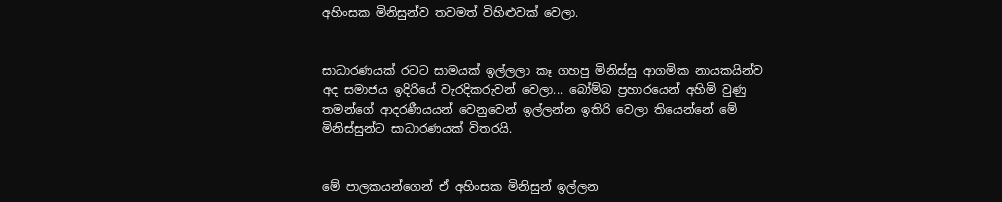අහිංසක මිනිසුන්ව තවමත් විහිළුවක් වෙලා.


සාධාරණයක් රටට සාමයක් ඉල්ලලා කෑ ගහපු මිනිස්සු ආගමික නායකයින්ව අද සමාජය ඉදිරියේ වැරදිකරුවන් වෙලා... බෝම්බ ප්‍රහාරයෙන් අහිමි වුණු තමන්ගේ ආදරණීයයන් වෙනුවෙන් ඉල්ලන්න ඉතිරි වෙලා තියෙන්නේ මේ මිනිස්සුන්ට සාධාරණයක් විතරයි.


මේ පාලකයන්ගෙන් ඒ අහිංසක මිනිසුන් ඉල්ලන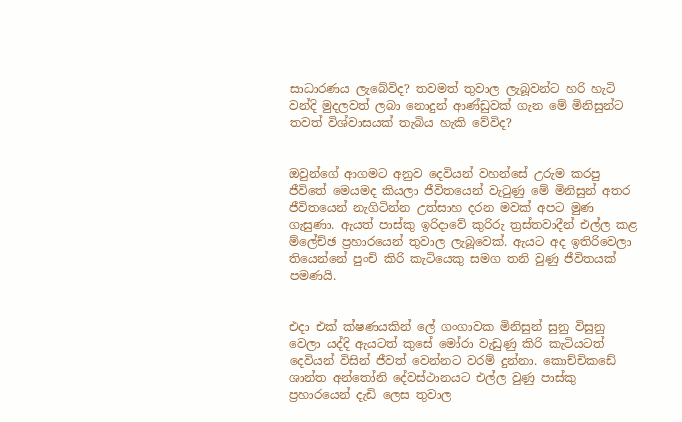සාධාරණය ලැබේවිද? තවමත් තුවාල ලැබූවන්ට හරි හැටි වන්දි මුදලවත් ලබා නොදුන් ආණ්ඩුවක් ගැන මේ මිනිසුන්ට තවත් විශ්වාසයක් තැබිය හැකි වේවිද?


ඔවුන්ගේ ආගමට අනුව දෙවියන් වහන්සේ උරුම කරපු ජීවිතේ මෙයමද කියලා ජීවිතයෙන් වැටුණු මේ මිනිසුන් අතර ජීවිතයෙන් නැගිටින්න උත්සාහ දරන මවක් අපට මුණ ගැසුණා. ඇයත් පාස්කු ඉරිදාවේ කුරිරු ත්‍රස්තවාදීන් එල්ල කළ ම්ලේච්ඡ ප්‍රහාරයෙන් තුවාල ලැබූවෙක්. ඇයට අද ඉතිරිවෙලා තියෙන්නේ පුංචි කිරි කැටියෙකු සමග තනි වුණු ජීවිතයක් පමණයි.


එදා එක් ක්ෂණයකින් ලේ ගංගාවක මිනිසුන් සුනු විසුනු වෙලා යද්දි ඇයටත් කුසේ මෝරා වැඩුණු කිරි කැටියටත් දෙවියන් විසින් ජීවත් වෙන්නට වරම් දුන්නා. කොච්චිකඩේ ශාන්ත අන්තෝනි දේවස්ථානයට එල්ල වුණු පාස්කු ප්‍රහාරයෙන් දැඩි ලෙස තුවාල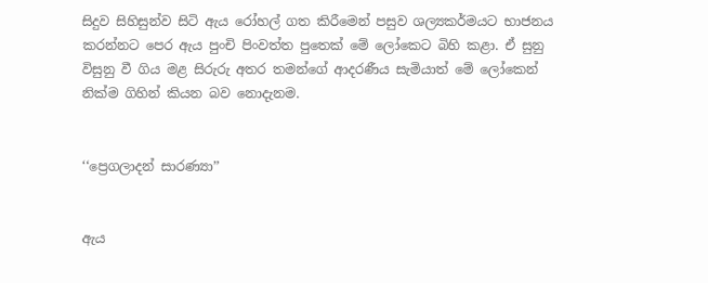සිදුව සිහිසුන්ව සිටි ඇය රෝහල් ගත කිරීමෙන් පසුව ශල්‍යකර්මයට භාජනය කරන්නට පෙර ඇය පුංචි පිංවත්ත පුතෙක් මේ ලෝකෙට බිහි කළා. ඒ සුනු විසුනු වී ගිය මළ සිරුරු අතර තමන්ගේ ආදරණීය සැමියාත් මේ ලෝකෙන් නික්ම ගිහින් කියන බව නොදැනම.


‘‘ප්‍රෙගලාදන් සාරණ්‍යා’’


ඇය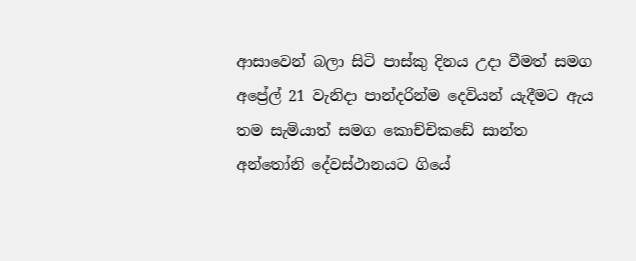ආසාවෙන් බලා සිටි පාස්කු දිනය උදා වීමත් සමග අප්‍රේල් 21 වැනිදා පාන්දරින්ම දෙවියන් යැදීමට ඇය තම සැමියාත් සමග කොච්චිකඩේ සාන්ත අන්තෝනි දේවස්ථානයට ගියේ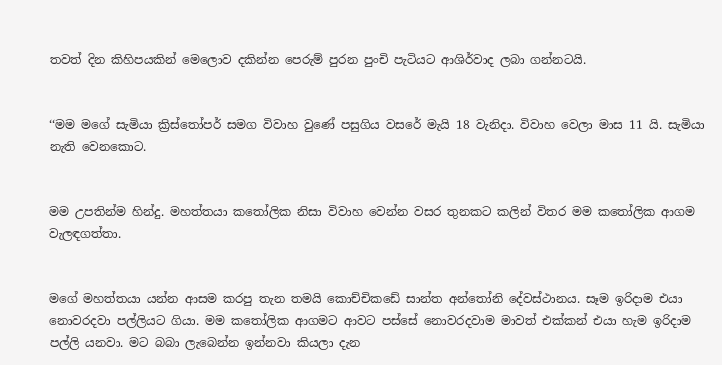තවත් දින කිහිපයකින් මෙලොව දකින්න පෙරුම් පුරන පුංචි පැටියට ආශිර්වාද ලබා ගන්නටයි.


‘‘මම මගේ සැමියා ක්‍රිස්තෝපර් සමග විවාහ වුණේ පසුගිය වසරේ මැයි 18 වැනිදා. විවාහ වෙලා මාස 11 යි. සැමියා නැති වෙනකොට.


මම උපතින්ම හින්දු. මහත්තයා කතෝලික නිසා විවාහ වෙන්න වසර තුනකට කලින් විතර මම කතෝලික ආගම වැලඳගත්තා.


මගේ මහත්තයා යන්න ආසම කරපු තැන තමයි කොච්චිකඩේ සාන්ත අන්තෝනි දේවස්ථානය. සෑම ඉරිදාම එයා නොවරදවා පල්ලියට ගියා. මම කතෝලික ආගමට ආවට පස්සේ නොවරදවාම මාවත් එක්කන් එයා හැම ඉරිදාම පල්ලි යනවා. මට බබා ලැබෙන්න ඉන්නවා කියලා දැන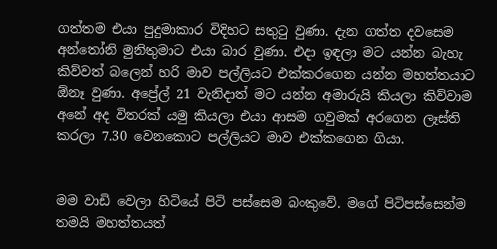ගත්තම එයා පුදුමාකාර විදිහට සතුටු වුණා. දැන ගත්ත දවසෙම අන්තෝනි මුනිතුමාට එයා බාර වුණා. එදා ඉඳලා මට යන්න බැහැ කිව්වත් බලෙන් හරි මාව පල්ලියට එක්කරගෙන යන්න මහත්තයාට ඕනෑ වුණා. අප්‍රේල් 21 වැනිදාත් මට යන්න අමාරුයි කියලා කිව්වාම අනේ අද විතරක් යමු කියලා එයා ආසම ගවුමක් අරගෙන ලෑස්ති කරලා 7.30 වෙනකොට පල්ලියට මාව එක්කගෙන ගියා.


මම වාඩි වෙලා හිටියේ පිටි පස්සෙම බංකුවේ. මගේ පිටිපස්සෙන්ම තමයි මහත්තයත්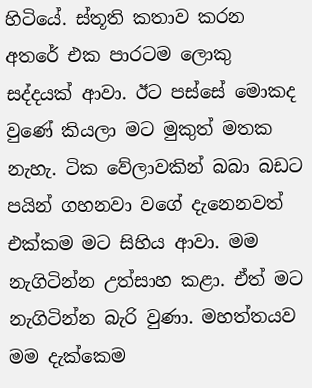හිටියේ. ස්තූති කතාව කරන අතරේ එක පාරටම ලොකු සද්දයක් ආවා. ඊට පස්සේ මොකද වුණේ කියලා මට මුකුත් මතක නැහැ. ටික වේලාවකින් බබා බඩට පයින් ගහනවා වගේ දැනෙනවත් එක්කම මට සිහිය ආවා. මම නැගිටින්න උත්සාහ කළා. ඒත් මට නැගිටින්න බැරි වුණා. මහත්තයව මම දැක්කෙම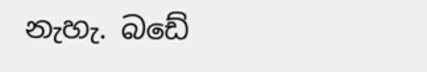නැහැ. බඩේ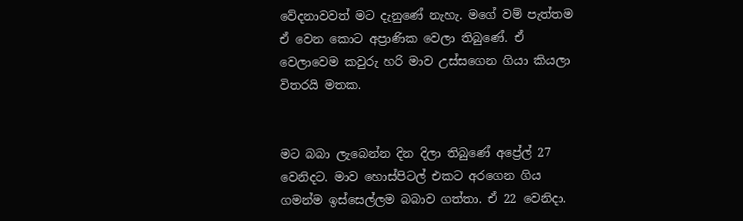වේදනාවවත් මට දැනුණේ නැහැ. මගේ වම් පැත්තම ඒ වෙන කොට අප්‍රාණික වෙලා තිබුණේ. ඒ වෙලාවෙම කවුරු හරි මාව උස්සගෙන ගියා කියලා විතරයි මතක.


මට බබා ලැබෙන්න දින දිලා තිබුණේ අප්‍රේල් 27 වෙනිදට. මාව හොස්පිටල් එකට අරගෙන ගිය ගමන්ම ඉස්සෙල්ලම බබාව ගත්තා. ඒ 22 වෙනිදා.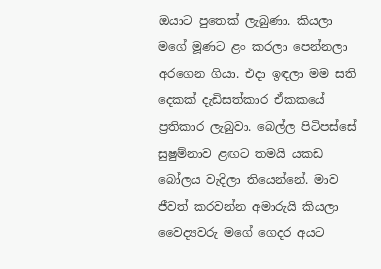ඔයාට පුතෙක් ලැබුණා. කියලා මගේ මූණට ළං කරලා පෙන්නලා අරගෙන ගියා. එදා ඉඳලා මම සති දෙකක් දැඩිසත්කාර ඒකකයේ ප්‍රතිකාර ලැබුවා. බෙල්ල පිටිපස්සේ සුෂුම්නාව ළඟට තමයි යකඩ බෝලය වැදිලා තියෙන්නේ. මාව ජීවත් කරවන්න අමාරුයි කියලා වෛද්‍යවරු මගේ ගෙදර අයට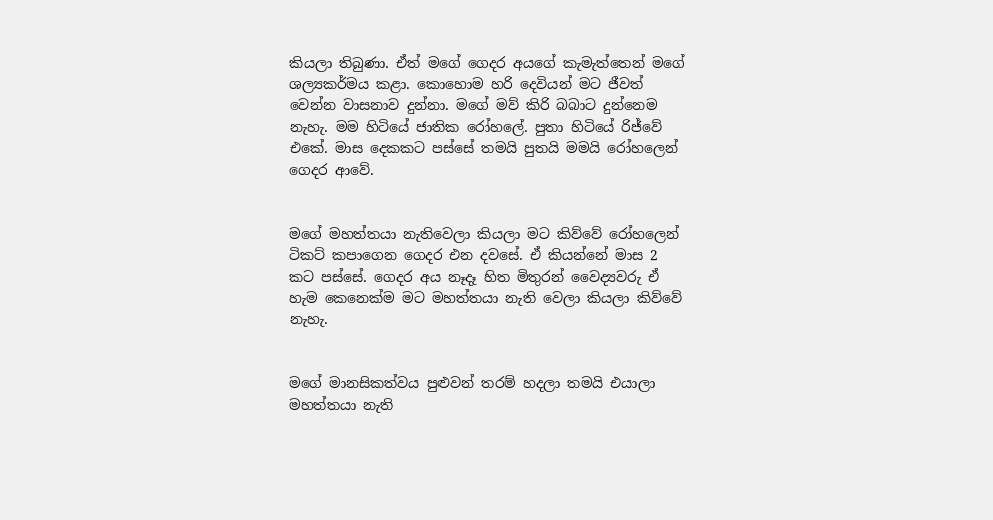කියලා තිබුණා. ඒත් මගේ ගෙදර අයගේ කැමැත්තෙන් මගේ ශල්‍යකර්මය කළා. කොහොම හරි දෙවියන් මට ජීවත් වෙන්න වාසනාව දුන්නා. මගේ මව් කිරි බබාට දුන්නෙම නැහැ. මම හිටියේ ජාතික රෝහලේ. පුතා හිටියේ රිජ්වේ එකේ. මාස දෙකකට පස්සේ තමයි පුතයි මමයි රෝහලෙන් ගෙදර ආවේ.


මගේ මහත්තයා නැතිවෙලා කියලා මට කිව්වේ රෝහලෙන් ටිකට් කපාගෙන ගෙදර එන දවසේ. ඒ කියන්නේ මාස 2 කට පස්සේ. ගෙදර අය නෑදෑ හිත මිතුරන් වෛද්‍යවරු ඒ හැම කෙනෙක්ම මට මහත්තයා නැති වෙලා කියලා කිව්වේ නැහැ.


මගේ මානසිකත්වය පුළුවන් තරම් හදලා තමයි එයාලා මහත්තයා නැති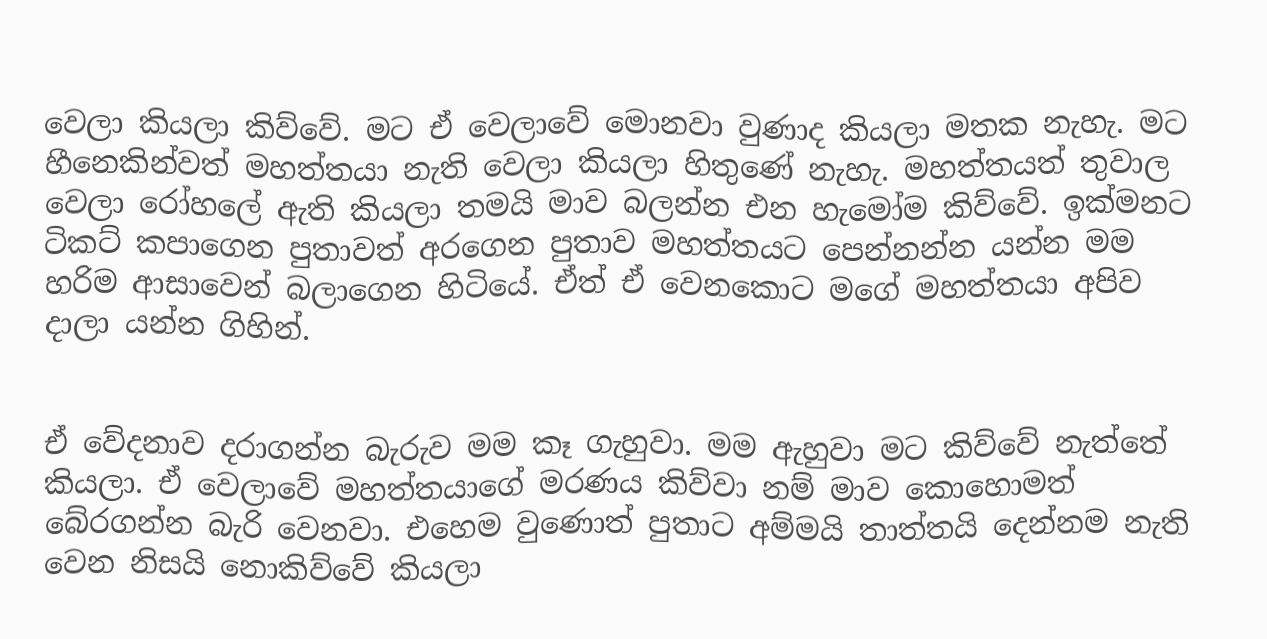වෙලා කියලා කිව්වේ. මට ඒ වෙලාවේ මොනවා වුණාද කියලා මතක නැහැ. මට හීනෙකින්වත් මහත්තයා නැති වෙලා කියලා හිතුණේ නැහැ. මහත්තයත් තුවාල වෙලා රෝහලේ ඇති කියලා තමයි මාව බලන්න එන හැමෝම කිව්වේ. ඉක්මනට ටිකට් කපාගෙන පුතාවත් අරගෙන පුතාව මහත්තයට පෙන්නන්න යන්න මම හරිම ආසාවෙන් බලාගෙන හිටියේ. ඒත් ඒ වෙනකොට මගේ මහත්තයා අපිව දාලා යන්න ගිහින්.


ඒ වේදනාව දරාගන්න බැරුව මම කෑ ගැහුවා. මම ඇහුවා මට කිව්වේ නැත්තේ කියලා. ඒ වෙලාවේ මහත්තයාගේ මරණය කිව්වා නම් මාව කොහොමත් බේරගන්න බැරි වෙනවා. එහෙම වුණොත් පුතාට අම්මයි තාත්තයි දෙන්නම නැති වෙන නිසයි නොකිව්වේ කියලා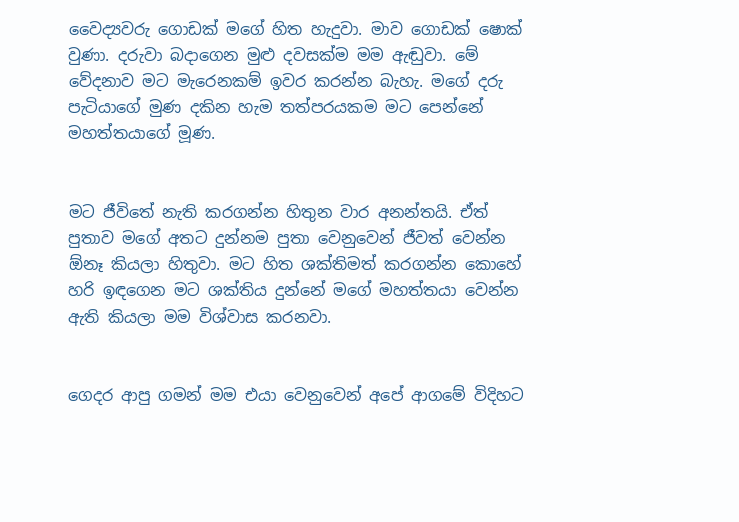වෛද්‍යවරු ගොඩක් මගේ හිත හැදුවා. මාව ගොඩක් ෂොක් වුණා. දරුවා බදාගෙන මුළු දවසක්ම මම ඇඬුවා. මේ වේදනාව මට මැරෙනකම් ඉවර කරන්න බැහැ. මගේ දරු පැටියාගේ මුණ දකින හැම තත්පරයකම මට පෙන්නේ මහත්තයාගේ මූණ.


මට ජීවිතේ නැති කරගන්න හිතුන වාර අනන්තයි. ඒත් පුතාව මගේ අතට දුන්නම පුතා වෙනුවෙන් ජීවත් වෙන්න ඕනෑ කියලා හිතුවා. මට හිත ශක්තිමත් කරගන්න කොහේ හරි ඉඳගෙන මට ශක්තිය දුන්නේ මගේ මහත්තයා වෙන්න ඇති කියලා මම විශ්වාස කරනවා.


ගෙදර ආපු ගමන් මම එයා වෙනුවෙන් අපේ ආගමේ විදිහට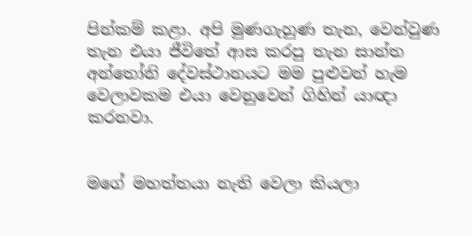පින්කම් කළා. අපි මුණගැහුණ තැන, වෙන්වුණ තැන එයා ජීවිතේ ආස කරපු තැන සාන්ත අන්තෝනි දේවස්ථානයට මම පුළුවන් හැම වෙලාවකම එයා වෙනුවෙන් ගිහින් යාඥා කරනවා.


මගේ මහත්තයා නැති වෙලා කියලා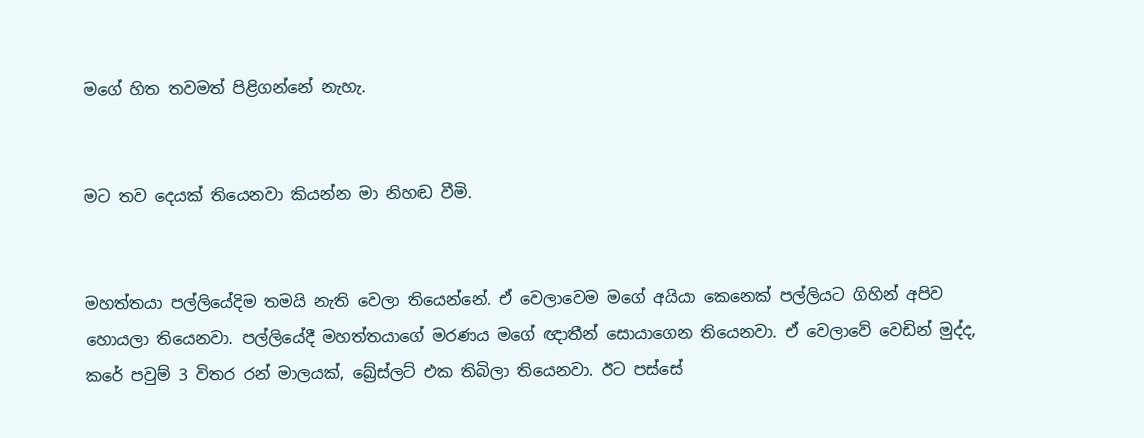මගේ හිත තවමත් පිළිගන්නේ නැහැ.


මට තව දෙයක් තියෙනවා කියන්න මා නිහඬ වීමි.


මහත්තයා පල්ලියේදිම තමයි නැති වෙලා තියෙන්නේ. ඒ වෙලාවෙම මගේ අයියා කෙනෙක් පල්ලියට ගිහින් අපිව හොයලා තියෙනවා. පල්ලියේදී මහත්තයාගේ මරණය මගේ ඥාතීන් සොයාගෙන තියෙනවා. ඒ වෙලාවේ වෙඩින් මුද්ද, කරේ පවුම් 3 විතර රන් මාලයක්, බ්‍රේස්ලට් එක තිබිලා තියෙනවා. ඊට පස්සේ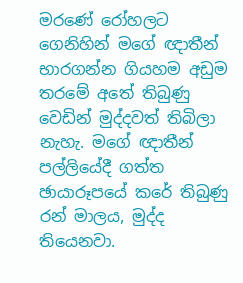මරණේ රෝහලට ගෙනිහින් මගේ ඥාතීන් භාරගන්න ගියහම අඩුම තරමේ අතේ තිබුණු වෙඩින් මුද්දවත් තිබිලා නැහැ. මගේ ඥාතීන් පල්ලියේදී ගත්ත ඡායාරූපයේ කරේ තිබුණු රන් මාලය, මුද්ද තියෙනවා.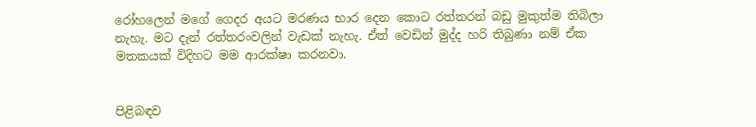රෝහලෙන් මගේ ගෙදර අයට මරණය භාර දෙන කොට රත්තරන් බඩු මුකුත්ම තිබිලා නැහැ. මට දැන් රත්තරංවලින් වැඩක් නැහැ. ඒත් වෙඩින් මුද්ද හරි තිබුණා නම් ඒක මතකයක් විදිහට මම ආරක්ෂා කරනවා.


පිළිබඳව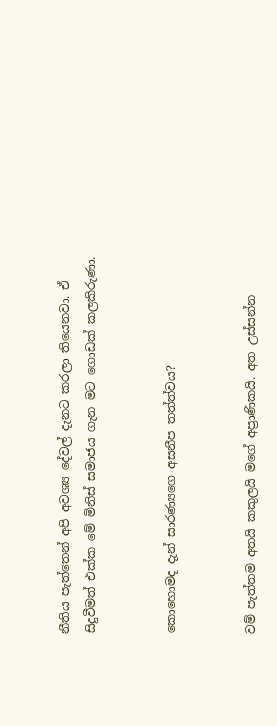නීතිය පැත්තෙන් අපි අවශ්‍ය දේවල් දැනට කරලා තියෙනවා. ඒ සිදුවීමත් එක්ක මේ මිනිස් සමාජය ගැන මට ගොඩක් කලකිරුණා.


කොහොමද දැන් සාරණ්‍යගෙ අසනීප තත්ත්වය?


වම් පැත්තම අතයි කකුලයි මගේ අප්‍රාණිකයි. අත උස්සන්න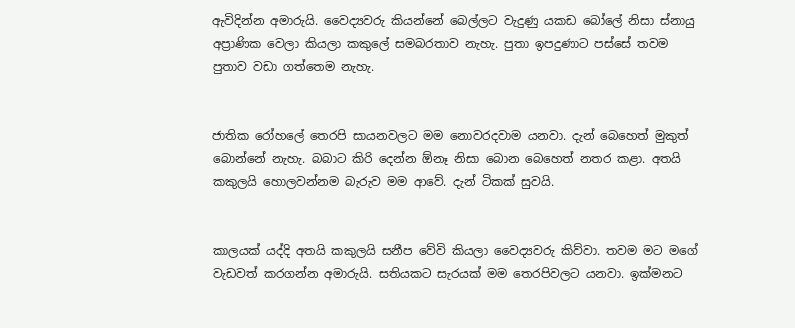ඇවිදින්න අමාරුයි. වෛද්‍යවරු කියන්නේ බෙල්ලට වැදුණු යකඩ බෝලේ නිසා ස්නායු අප්‍රාණික වෙලා කියලා කකුලේ සමබරතාව නැහැ. පුතා ඉපදුණාට පස්සේ තවම පුතාව වඩා ගත්තෙම නැහැ.


ජාතික රෝහලේ තෙරපි සායනවලට මම නොවරදවාම යනවා. දැන් බෙහෙත් මුකුත් බොන්නේ නැහැ. බබාට කිරි දෙන්න ඕනෑ නිසා බොන බෙහෙත් නතර කළා. අතයි කකුලයි හොලවන්නම බැරුව මම ආවේ. දැන් ටිකක් සුවයි.


කාලයක් යද්දි අතයි කකුලයි සනීප වේවි කියලා වෛද්‍යවරු කිව්වා. තවම මට මගේ වැඩවත් කරගන්න අමාරුයි. සතියකට සැරයක් මම තෙරපිවලට යනවා. ඉක්මනට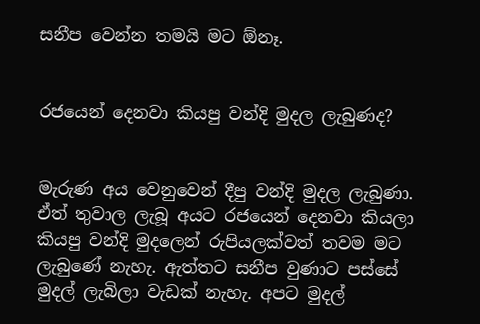සනීප වෙන්න තමයි මට ඕනෑ.


රජයෙන් දෙනවා කියපු වන්දි මුදල ලැබුණද?


මැරුණ අය වෙනුවෙන් දීපු වන්දි මුදල ලැබුණා. ඒත් තුවාල ලැබූ අයට රජයෙන් දෙනවා කියලා කියපු වන්දි මුදලෙන් රුපියලක්වත් තවම මට ලැබුණේ නැහැ. ඇත්තට සනීප වුණාට පස්සේ මුදල් ලැබිලා වැඩක් නැහැ. අපට මුදල්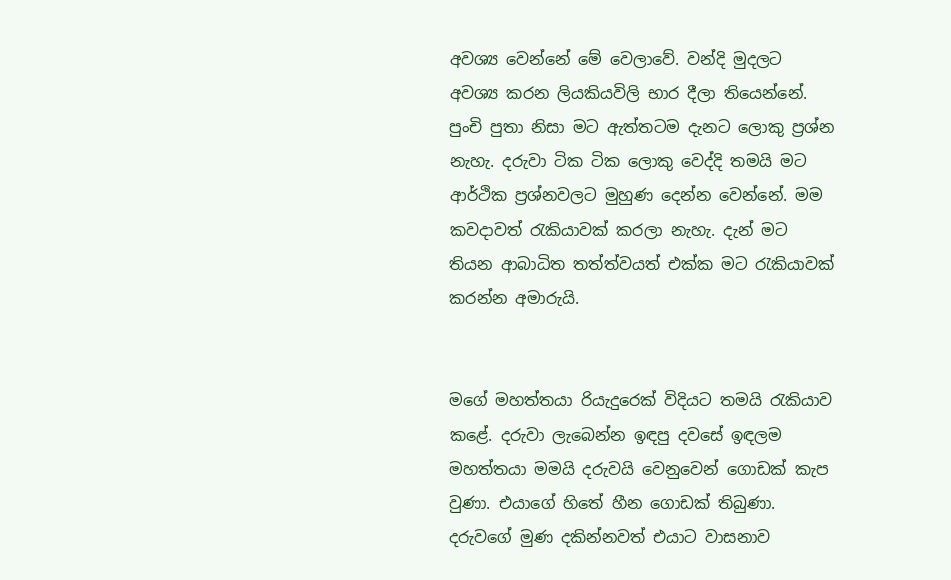අවශ්‍ය වෙන්නේ මේ වෙලාවේ. වන්දි මුදලට අවශ්‍ය කරන ලියකියවිලි භාර දීලා තියෙන්නේ. පුංචි පුතා නිසා මට ඇත්තටම දැනට ලොකු ප්‍රශ්න නැහැ. දරුවා ටික ටික ලොකු වෙද්දි තමයි මට ආර්ථික ප්‍රශ්නවලට මුහුණ දෙන්න වෙන්නේ. මම කවදාවත් රැකියාවක් කරලා නැහැ. දැන් මට තියන ආබාධිත තත්ත්වයත් එක්ක මට රැකියාවක් කරන්න අමාරුයි.


මගේ මහත්තයා රියැදුරෙක් විදියට තමයි රැකියාව කළේ. දරුවා ලැබෙන්න ඉඳපු දවසේ ඉඳලම මහත්තයා මමයි දරුවයි වෙනුවෙන් ගොඩක් කැප වුණා. එයාගේ හිතේ හීන ගොඩක් තිබුණා. දරුවගේ මුණ දකින්නවත් එයාට වාසනාව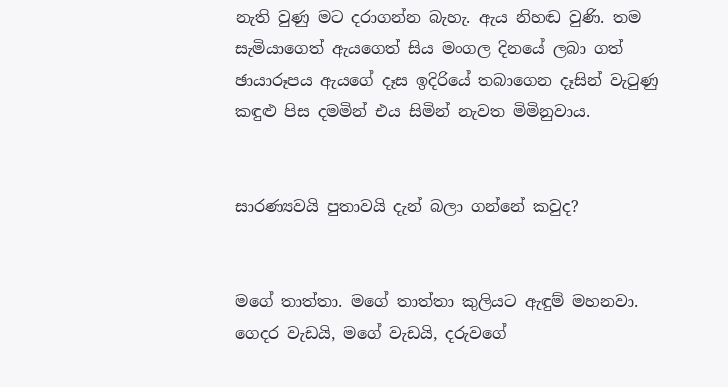නැති වුණු මට දරාගන්න බැහැ. ඇය නිහඬ වුණි. තම සැමියාගෙත් ඇයගෙත් සිය මංගල දිනයේ ලබා ගත් ඡායාරූපය ඇයගේ දෑස ඉදිරියේ තබාගෙන දෑසින් වැටුණු කඳුළු පිස දමමින් එය සිමින් නැවත මිමිනුවාය.


සාරණ්‍යවයි පුතාවයි දැන් බලා ගන්නේ කවුද?


මගේ තාත්තා. මගේ තාත්තා කුලියට ඇඳුම් මහනවා. ගෙදර වැඩයි, මගේ වැඩයි, දරුවගේ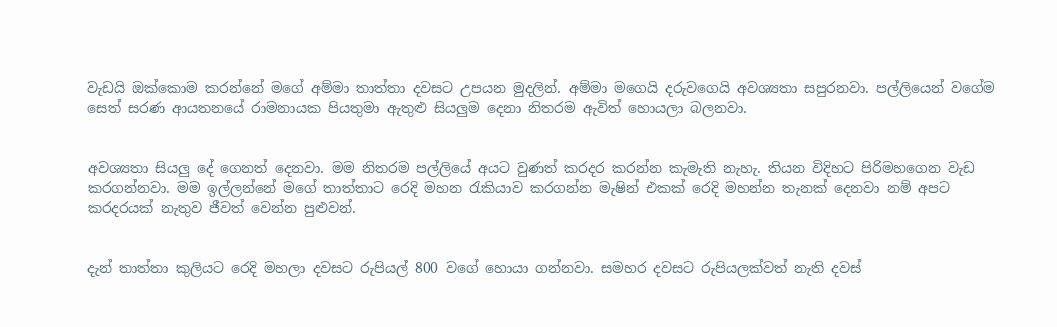වැඩයි ඔක්කොම කරන්නේ මගේ අම්මා තාත්තා දවසට උපයන මුදලින්. අම්මා මගෙයි දරුවගෙයි අවශ්‍යතා සපුරනවා. පල්ලියෙන් වගේම සෙත් සරණ ආයතනයේ රාමනායක පියතුමා ඇතුළු සියලුම දෙනා නිතරම ඇවිත් හොයලා බලනවා.


අවශ්‍යතා සියලු දේ ගෙනත් දෙනවා. මම නිතරම පල්ලියේ අයට වුණත් කරදර කරන්න කැමැති නැහැ. තියන විදිහට පිරිමහගෙන වැඩ කරගන්නවා. මම ඉල්ලන්නේ මගේ තාත්තාට රෙදි මහන රැකියාව කරගන්න මැෂින් එකක් රෙදි මහන්න තැනක් දෙනවා නම් අපට කරදරයක් නැතුව ජීවත් වෙන්න පුළුවන්.


දැන් තාත්තා කුලියට රෙදි මහලා දවසට රුපියල් 800 වගේ හොයා ගන්නවා. සමහර දවසට රුපියලක්වත් නැති දවස්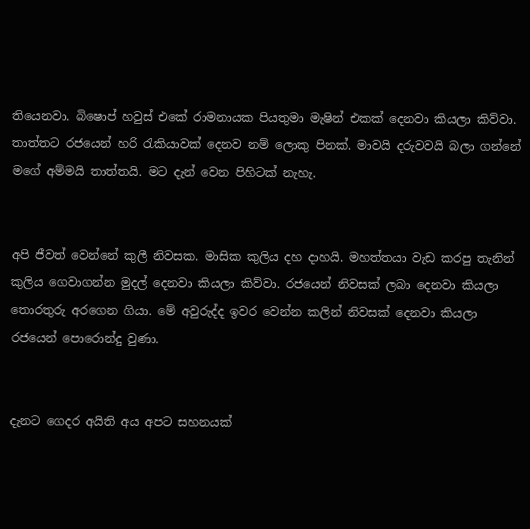තියෙනවා. බිෂොප් හවුස් එකේ රාමනායක පියතුමා මැෂින් එකක් දෙනවා කියලා කිව්වා. තාත්තට රජයෙන් හරි රැකියාවක් දෙනව නම් ලොකු පිනක්. මාවයි දරුවවයි බලා ගන්නේ මගේ අම්මයි තාත්තයි. මට දැන් වෙන පිහිටක් නැහැ.


අපි ජීවත් වෙන්නේ කුලී නිවසක. මාසික කුලිය දහ දාහයි. මහත්තයා වැඩ කරපු තැනින් කුලිය ගෙවාගන්න මුදල් දෙනවා කියලා කිව්වා. රජයෙන් නිවසක් ලබා දෙනවා කියලා තොරතුරු අරගෙන ගියා. මේ අවුරුද්ද ඉවර වෙන්න කලින් නිවසක් දෙනවා කියලා රජයෙන් පොරොන්දු වුණා.


දැනට ගෙදර අයිති අය අපට සහනයක්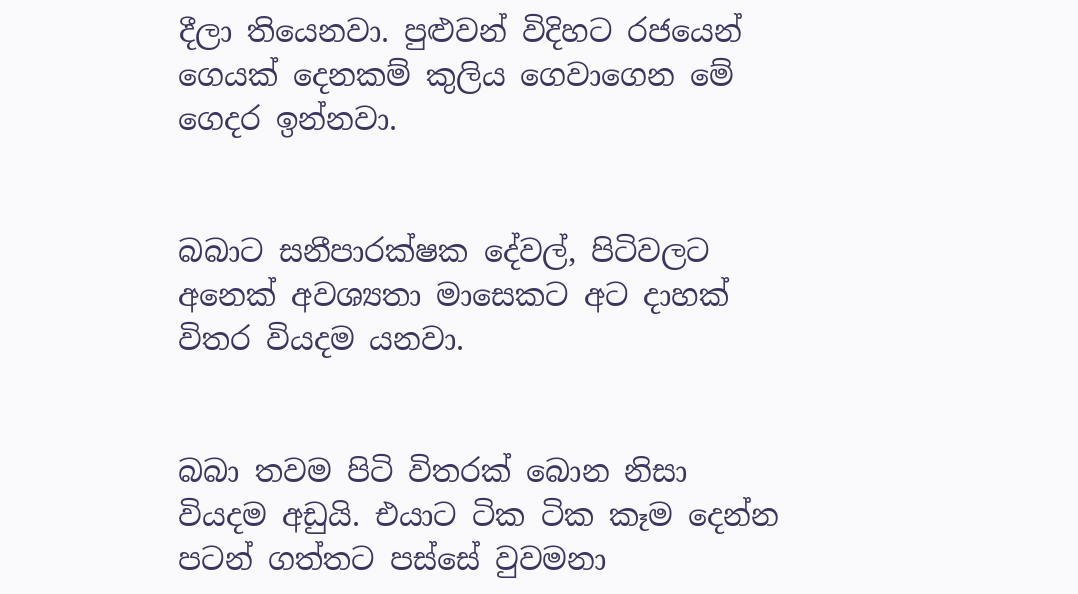දීලා තියෙනවා. පුළුවන් විදිහට රජයෙන් ගෙයක් දෙනකම් කුලිය ගෙවාගෙන මේ ගෙදර ඉන්නවා.


බබාට සනීපාරක්ෂක දේවල්, පිටිවලට අනෙක් අවශ්‍යතා මාසෙකට අට දාහක් විතර වියදම යනවා.


බබා තවම පිටි විතරක් බොන නිසා වියදම අඩුයි. එයාට ටික ටික කෑම දෙන්න පටන් ගත්තට පස්සේ වුවමනා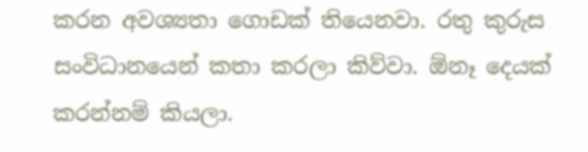කරන අවශ්‍යතා ගොඩක් තියෙනවා. රතු කුරුස සංවිධානයෙන් කතා කරලා කිව්වා. ඕනෑ දෙයක් කරන්නම් කියලා.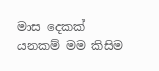මාස දෙකක් යනකම් මම කිසිම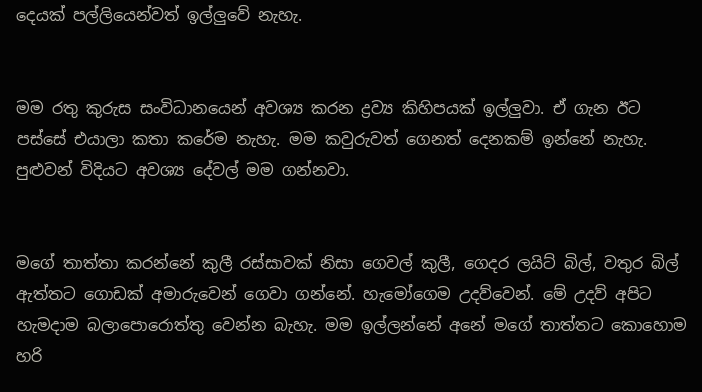දෙයක් පල්ලියෙන්වත් ඉල්ලුවේ නැහැ.


මම රතු කුරුස සංවිධානයෙන් අවශ්‍ය කරන ද්‍රව්‍ය කිහිපයක් ඉල්ලුවා. ඒ ගැන ඊට පස්සේ එයාලා කතා කරේම නැහැ. මම කවුරුවත් ගෙනත් දෙනකම් ඉන්නේ නැහැ. පුළුවන් විදියට අවශ්‍ය දේවල් මම ගන්නවා.


මගේ තාත්තා කරන්නේ කුලී රස්සාවක් නිසා ගෙවල් කුලී, ගෙදර ලයිට් බිල්, වතුර බිල් ඇත්තට ගොඩක් අමාරුවෙන් ගෙවා ගන්නේ. හැමෝගෙම උදව්වෙන්. මේ උදව් අපිට හැමදාම බලාපොරොත්තු වෙන්න බැහැ. මම ඉල්ලන්නේ අනේ මගේ තාත්තට කොහොම හරි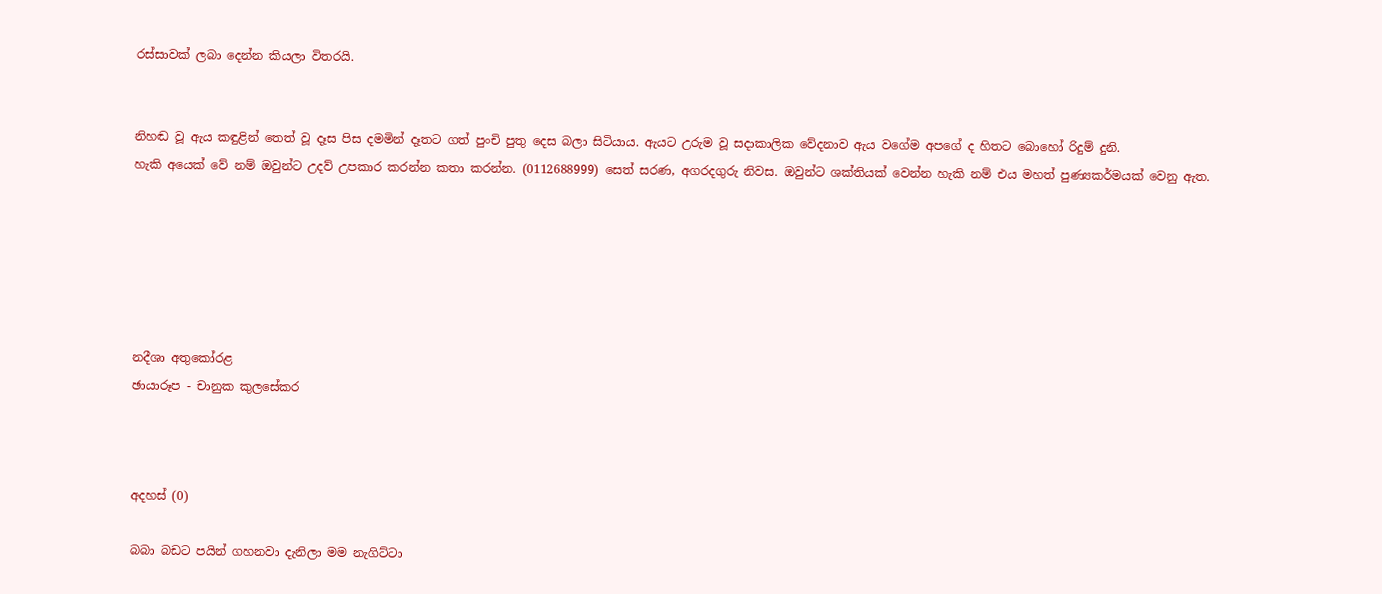රස්සාවක් ලබා දෙන්න කියලා විතරයි.


නිහඬ වූ ඇය කඳුළින් තෙත් වූ දෑස පිස දමමින් දෑතට ගත් පුංචි පුතු දෙස බලා සිටියාය. ඇයට උරුම වූ සදාකාලික වේදනාව ඇය වගේම අපගේ ද හිතට බොහෝ රිදුම් දුනි.
හැකි අයෙක් වේ නම් ඔවුන්ට උදව් උපකාර කරන්න කතා කරන්න. (0112688999) සෙත් සරණ, අගරදගුරු නිවස. ඔවුන්ට ශක්තියක් වෙන්න හැකි නම් එය මහත් පුණ්‍යකර්මයක් වෙනු ඇත.






නදීශා අතුකෝරළ
ඡායාරූප - චානුක කුලසේකර



අදහස් (0)

බබා බඩට පයින් ගහනවා දැනිලා මම නැගිට්ටා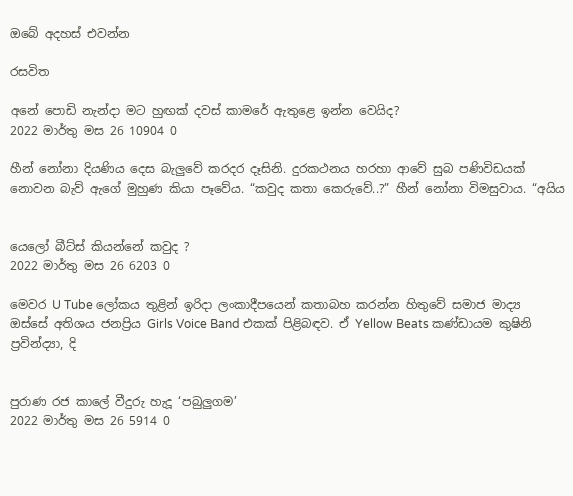ඔබේ අදහස් එවන්න

රසවිත

අනේ පොඩි නැන්දා මට හුඟක් දවස් කාමරේ ඇතුළෙ ඉන්න වෙයිද?
2022 මාර්තු මස 26 10904 0

හීන් නෝනා දියණිය දෙස බැලු‍වේ කරදර දෑසිනි. දුරකථනය හරහා ආවේ සුබ පණිවිඩයක් නොවන බැව් ඇගේ මුහුණ කියා පෑවේය. “කවුද කතා කෙරුවේ..?” හීන් නෝනා විමසුවාය. “අයිය


යෙලෝ බීට්ස් කියන්නේ කවුද ?
2022 මාර්තු මස 26 6203 0

මෙවර U Tube ලෝකය තුළින් ඉරිදා ලංකාදීපයෙන් කතාබහ කරන්න හිතුවේ සමාජ මාද්‍ය ඔස්සේ අතිශය ජනප්‍රිය Girls Voice Band එකක් පිළිබඳව. ඒ Yellow Beats කණ්ඩායම කුෂිනි ප්‍රවින්ද්‍යා, දි


පුරාණ රජ කාලේ වීදුරු හැදූ ‘පබුලුගම’
2022 මාර්තු මස 26 5914 0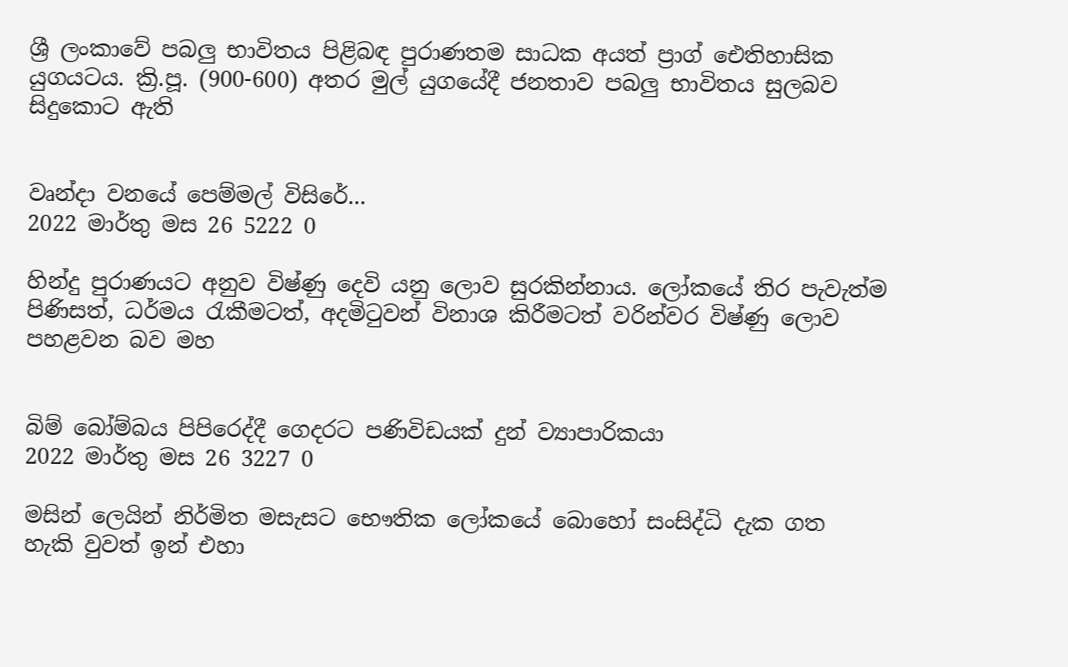ශ්‍රී ලංකාවේ පබලු භාවිතය පිළිබඳ පුරාණතම සාධක අයත් ප්‍රාග් ඓතිහාසික යුගයටය. ක්‍රි.පූ. (900-600) අතර මුල් යුගයේදී ජනතාව පබලු භාවිතය සුලබව සිදුකොට ඇති


වෘන්දා වනයේ පෙම්මල් විසිරේ...
2022 මාර්තු මස 26 5222 0

හින්දු පුරාණයට අනුව විෂ්ණු දෙවි යනු ලොව සුරකින්නාය. ලෝකයේ තිර පැවැත්ම පිණිසත්, ධර්මය රැකීමටත්, අදමිටුවන් විනාශ කිරීමටත් වරින්වර විෂ්ණු ලොව පහළවන බව මහ


බිම් බෝම්බය පිපිරෙද්දී ගෙදරට පණිවිඩයක් දුන් ව්‍යාපාරිකයා
2022 මාර්තු මස 26 3227 0

මසින් ලෙයින් නිර්මිත මසැසට භෞතික ලෝකයේ බොහෝ සංසිද්ධි දැක ගත හැකි වුවත් ඉන් එහා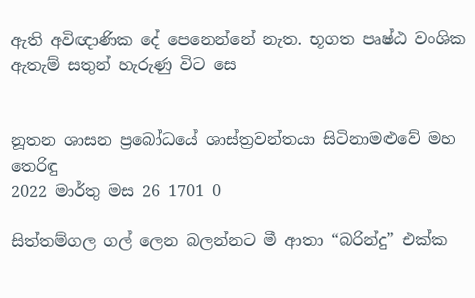ඇති අවිඥාණික දේ පෙනෙන්නේ නැත. භූගත පෘෂ්ඨ වංශික ඇතැම් සතුන් හැරුණු විට සෙ


නූතන ශාසන ප්‍රබෝධයේ ශාස්ත්‍රවන්තයා සිටිනාමළුවේ මහ තෙරිඳු
2022 මාර්තු මස 26 1701 0

සිත්තම්ගල ගල් ලෙන බලන්නට මී ආතා “බරින්දු” එක්ක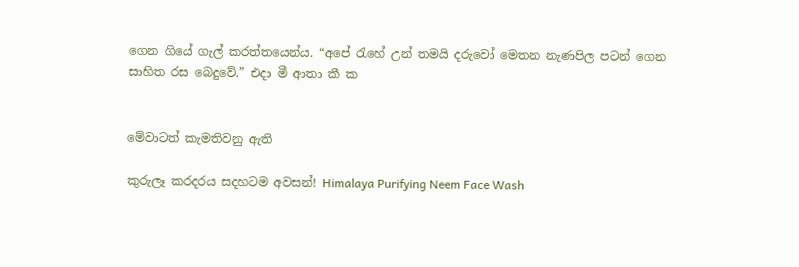ගෙන ගියේ ගැල් කරත්තයෙන්ය. “අපේ ‍රැහේ උන් තමයි දරුවෝ මෙතන නැණපිල පටන් ගෙන සාහිත රස බෙදුවේ.” එදා මී ආතා කී ක


මේවාටත් කැමතිවනු ඇති

කුරුලෑ කරදරය සදහටම අවසන්! Himalaya Purifying Neem Face Wash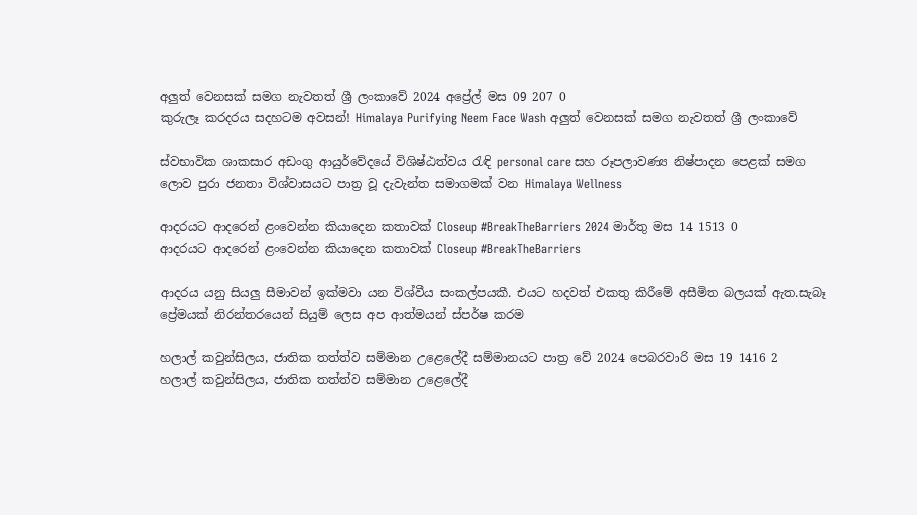අලුත් වෙනසක් සමග නැවතත් ශ්‍රී ලංකාවේ 2024 අප්‍රේල් මස 09 207 0
කුරුලෑ කරදරය සදහටම අවසන්! Himalaya Purifying Neem Face Wash අලුත් වෙනසක් සමග නැවතත් ශ්‍රී ලංකාවේ

ස්වභාවික ශාකසාර අඩංගු ආයුර්වේදයේ විශිෂ්ඨත්වය රැඳි personal care සහ රූපලාවණ්‍ය නිෂ්පාදන පෙළක් සමග ලොව පුරා ජනතා විශ්වාසයට පාත්‍ර වූ දැවැන්ත සමාගමක් වන Himalaya Wellness

ආදරයට ආදරෙන් ළංවෙන්න කියාදෙන කතාවක් Closeup #BreakTheBarriers 2024 මාර්තු මස 14 1513 0
ආදරයට ආදරෙන් ළංවෙන්න කියාදෙන කතාවක් Closeup #BreakTheBarriers

ආදරය යනු සියලු සීමාවන් ඉක්මවා යන විශ්වීය සංකල්පයකී. එයට හදවත් එකතු කිරීමේ අසීමිත බලයක් ඇත.සැබෑ ප්‍රේමයක් නිරන්තරයෙන් සියුම් ලෙස අප ආත්මයන් ස්පර්ෂ කරම

හලාල් කවුන්සිලය, ජාතික තත්ත්ව සම්මාන උළෙලේදී සම්මානයට පාත්‍ර වේ 2024 පෙබරවාරි මස 19 1416 2
හලාල් කවුන්සිලය, ජාතික තත්ත්ව සම්මාන උළෙලේදී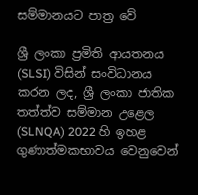සම්මානයට පාත්‍ර වේ

ශ්‍රී ලංකා ප්‍රමිති ආයතනය (SLSI) විසින් සංවිධානය කරන ලද, ශ්‍රී ලංකා ජාතික තත්ත්ව සම්මාන උළෙල (SLNQA) 2022 හි ඉහළ ගුණාත්මකභාවය වෙනුවෙන්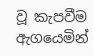වූ කැපවීම ඇගයෙමින්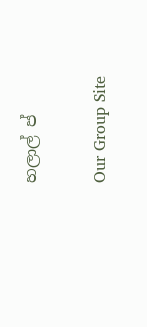හලාල් ප්

Our Group Site